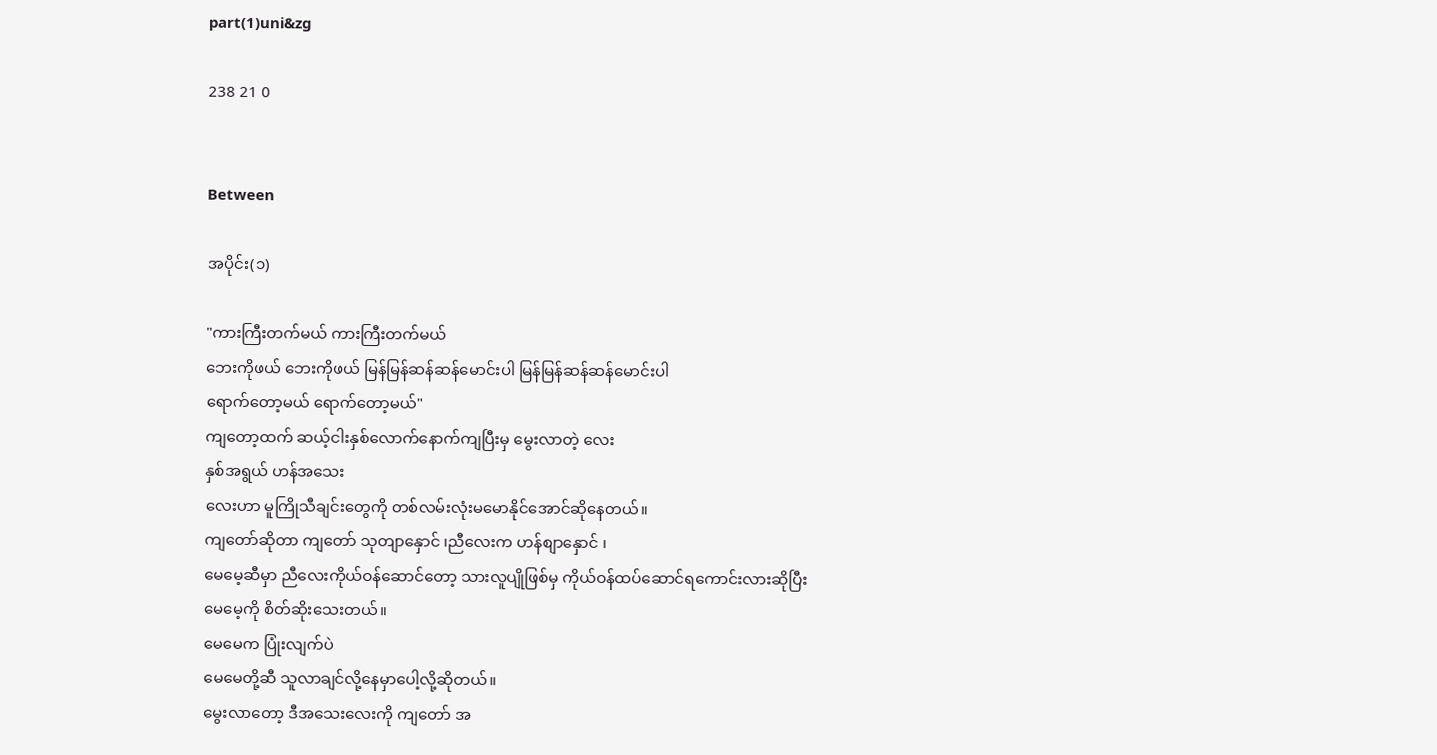part(1)uni&zg

238 21 0


Between

အပိုင်း(၁)

"ကားကြီးတက်မယ် ကားကြီးတက်မယ်
ဘေးကိုဖယ် ဘေးကိုဖယ် မြန်မြန်ဆန်ဆန်မောင်းပါ မြန်မြန်ဆန်ဆန်မောင်းပါ
ရောက်တော့မယ် ရောက်တော့မယ်"
ကျတော့ထက် ဆယ့်ငါးနှစ်လောက်နောက်ကျပြီးမှ မွေးလာတဲ့ လေး
နှစ်အရွယ် ဟန်အသေး
လေးဟာ မူကြိုသီချင်းတွေကို တစ်လမ်းလုံးမမောနိုင်အောင်ဆိုနေတယ်။
ကျတော်ဆိုတာ ကျတော် သုတျာနှောင် ၊ညီလေးက ဟန်စျာနှောင် ၊
မေမေ့ဆီမှာ ညီလေးကိုယ်ဝန်ဆောင်တော့ သားလူပျိုဖြစ်မှ ကိုယ်ဝန်ထပ်ဆောင်ရကောင်းလားဆိုပြီး
မေမေ့ကို စိတ်ဆိုးသေးတယ်။
မေမေက ပြုံးလျက်ပဲ
မေမေတို့ဆီ သူလာချင်လို့နေမှာပေါ့လို့ဆိုတယ်။
မွေးလာတော့ ဒီအသေးလေးကို ကျတော် အ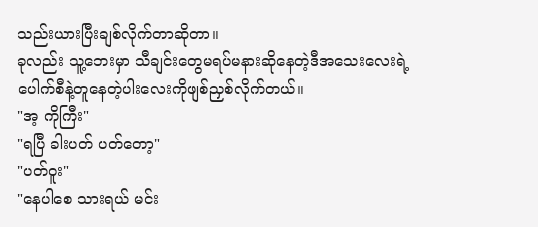သည်းယားပြီးချစ်လိုက်တာဆိုတာ။
ခုလည်း သူ့ဘေးမှာ သီချင်းတွေမရပ်မနားဆိုနေတဲ့ဒီအသေးလေးရဲ့
ပေါက်စီနဲ့တူနေတဲ့ပါးလေးကိုဖျစ်ညှစ်လိုက်တယ်။
"အ့ ကိုကြီး"
"ရပြီ ခါးပတ် ပတ်တော့"
"ပတ်ဝူး"
"နေပါစေ သားရယ် မင်း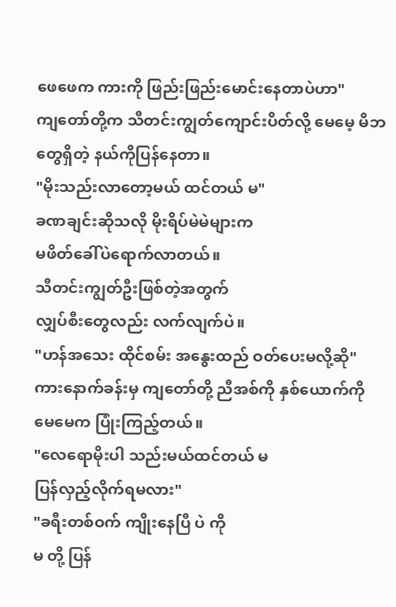ဖေဖေက ကားကို ဖြည်းဖြည်းမောင်းနေတာပဲဟာ"
ကျတော်တို့က သီတင်းကျွတ်ကျောင်းပိတ်လို့ မေမေ့ မိဘတွေရှိတဲ့ နယ်ကိုပြန်နေတာ။
"မိုးသည်းလာတော့မယ် ထင်တယ် မ"
ခဏချင်းဆိုသလို မိုးရိပ်မဲမဲများက
မဖိတ်ခေါ်ပဲရောက်လာတယ်။
သီတင်းကျွတ်ဦးဖြစ်တဲ့အတွက်
လျှပ်စီးတွေလည်း လက်လျက်ပဲ။
"ဟန်အသေး ထိုင်စမ်း အနွေးထည် ဝတ်ပေးမလို့ဆို"
ကားနောက်ခန်းမှ ကျတော်တို့ ညီအစ်ကို နှစ်ယောက်ကို
မေမေက ပြုံးကြည့်တယ်။
"လေရောမိုးပါ သည်းမယ်ထင်တယ် မ
ပြန်လှည့်လိုက်ရမလား"
"ခရီးတစ်ဝက် ကျိုးနေပြီ ပဲ ကို
မ တို့ ပြန်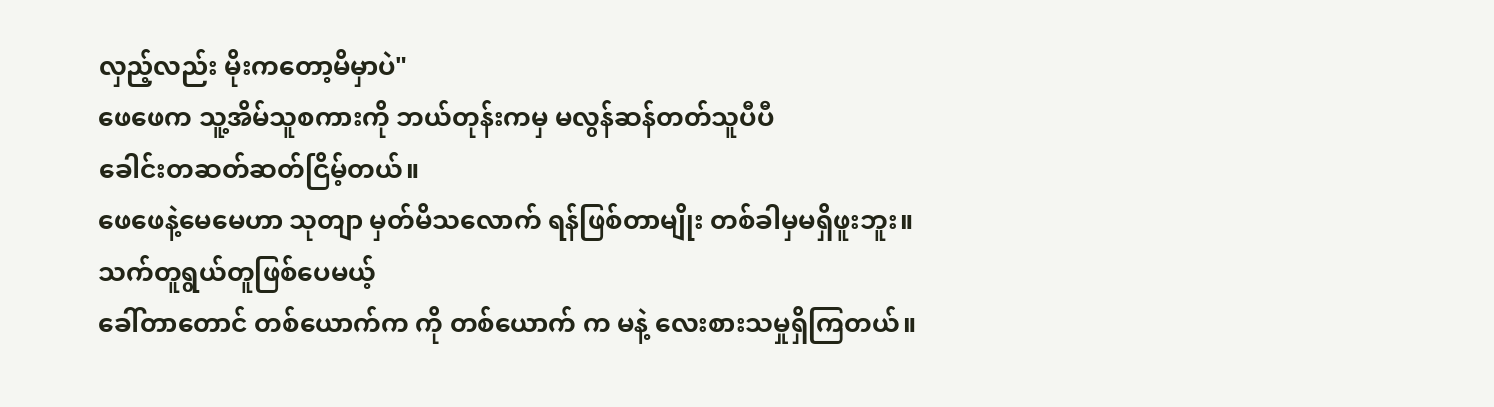လှည့်လည်း မိုးကတော့မိမှာပဲ"
ဖေဖေက သူ့အိမ်သူစကားကို ဘယ်တုန်းကမှ မလွန်ဆန်တတ်သူပီပီ
ခေါင်းတဆတ်ဆတ်ငြိမ့်တယ်။
ဖေဖေနဲ့မေမေဟာ သုတျာ မှတ်မိသလောက် ရန်ဖြစ်တာမျိုး တစ်ခါမှမရှိဖူးဘူး။
သက်တူရွယ်တူဖြစ်ပေမယ့်
ခေါ်တာတောင် တစ်ယောက်က ကို တစ်ယောက် က မနဲ့ လေးစားသမှုရှိကြတယ်။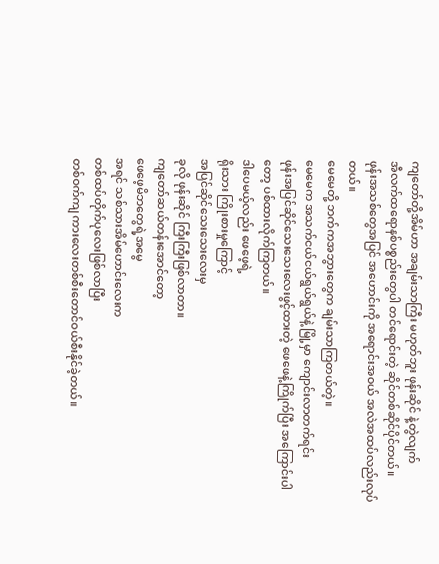ကျတော်တို့အိမ်ဟာ အချမ်းသာကြီး မဟုတ်ဘူး ဖုန်းဆိုင် နဲ့တွဲလျက်
အီလက်ထရောနစ်ပစ္စည်းတွေပါ တင်ရောင်းတဲ့ ဆိုင်တစ်ဆိုင်ပိုင်တယ်။
ဖုန်းအသစ်တွေအပြင် အဟောင်းကို အရောင်းအဝယ် အလဲအထပ်လည်းလုပ်တယ်။
မေမေတို့ ဘက်ကအဘွားတွေက ချမ်းသာကြတယ်တဲ့။
မေမေက အသက်ငယ်ငယ်ရွယ်ရွယ်နဲ့ မြို့မှာ ကျောင်းလာတက်ရင်း
ဖုန်းအပြင်ဆိုင်သေးသေးလေးဖွင့်ထားတဲ့ ဖေဖေနဲ့ကြိုက်ပြီး အကြောင်းပါတော့ ပစ်ထားလိုက်ကြတယ်။
ဒါပေမယ့်လည်း ဖေဖေ့ရဲ့
ရိုးသား ကြိုးစားမှုကြောင့်
အပြင်ဆိုင်သေးသေးလေးမှ
ခုလို ဖုန်းဆိုင် ကြီးကြီးဖြစ်လာတာ။
ကျတော်ဆယ်တန်းအောင်တော့
ဖေဖေ့မိဘတွေရဲ့အမွေ
အရင် သစ်သားအိမ်ဟောင်းလေးက
တစ်ထပ်တိုက်ပုလေးဖြစ်လာပြီး
တစ်ဝက်ကျ ကားလေးတစ်စီးတောင်ဝယ်စီးနိုင်ခဲ့တယ်။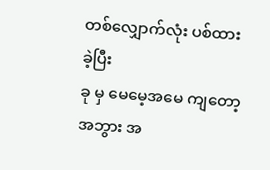တစ်လျှောက်လုံး ပစ်ထားခဲ့ပြီး
ခု မှ မေမေ့အမေ ကျတော့ အဘွား အ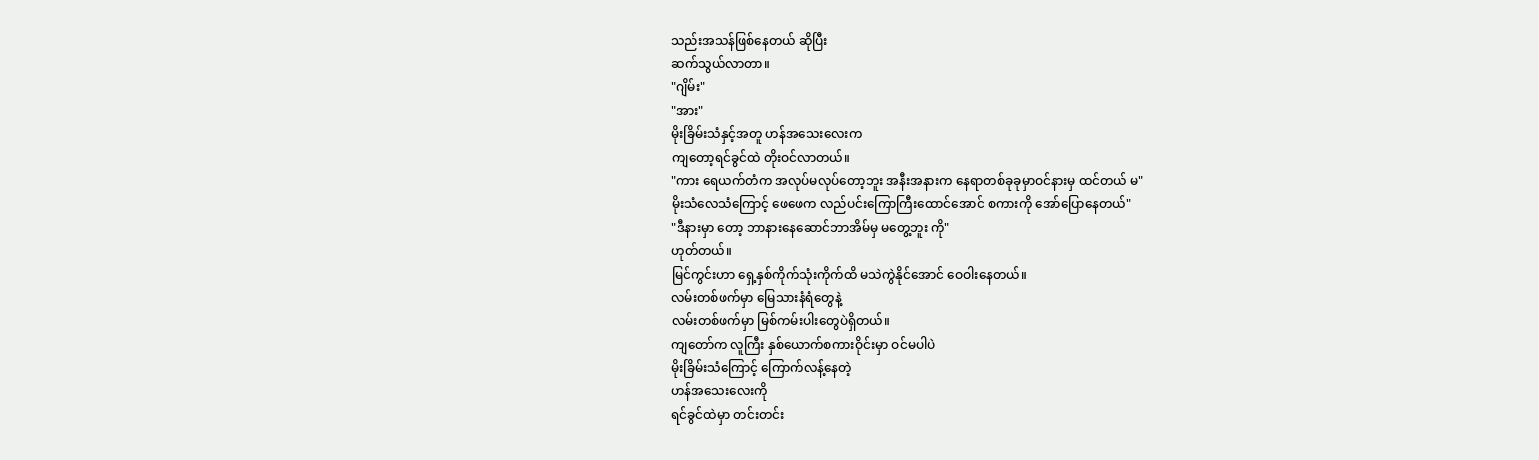သည်းအသန်ဖြစ်နေတယ် ဆိုပြီး
ဆက်သွယ်လာတာ။
"ဂျိမ်း"
"အား"
မိုးခြိမ်းသံနှင့်အတူ ဟန်အသေးလေးက
ကျတော့ရင်ခွင်ထဲ တိုးဝင်လာတယ်။
"ကား ရေယက်တံက အလုပ်မလုပ်တော့ဘူး အနီးအနားက နေရာတစ်ခုခုမှာဝင်နားမှ ထင်တယ် မ"
မိုးသံလေသံကြောင့် ဖေဖေက လည်ပင်းကြောကြီးထောင်အောင် စကားကို အော်ပြောနေတယ်"
"ဒီနားမှာ တော့ ဘာနားနေဆောင်ဘာအိမ်မှ မတွေ့ဘူး ကို"
ဟုတ်တယ်။
မြင်ကွင်းဟာ ရှေ့နှစ်ကိုက်သုံးကိုက်ထိ မသဲကွဲနိုင်အောင် ဝေဝါးနေတယ်။
လမ်းတစ်ဖက်မှာ မြေသားနံရံတွေနဲ့
လမ်းတစ်ဖက်မှာ မြစ်ကမ်းပါးတွေပဲရှိတယ်။
ကျတော်က လူကြီး နှစ်ယောက်စကားဝိုင်းမှာ ဝင်မပါပဲ
မိုးခြိမ်းသံကြောင့် ကြောက်လန့်နေတဲ့
ဟန်အသေးလေးကို
ရင်ခွင်ထဲမှာ တင်းတင်း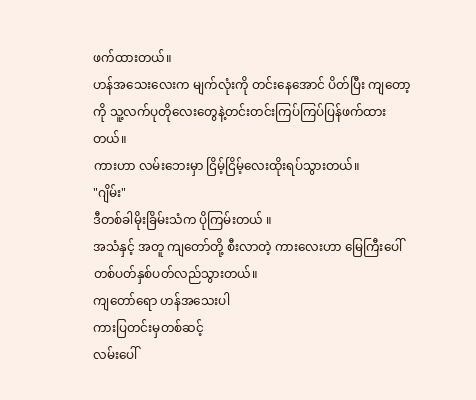ဖက်ထားတယ်။
ဟန်အသေးလေးက မျက်လုံးကို တင်းနေအောင် ပိတ်ပြီး ကျတော့ကို သူ့လက်ပုတိုလေးတွေနဲ့တင်းတင်းကြပ်ကြပ်ပြန်ဖက်ထားတယ်။
ကားဟာ လမ်းဘေးမှာ ငြိမ့်ငြိမ့်လေးထိုးရပ်သွားတယ်။
"ဂျိမ်း"
ဒီတစ်ခါမိုးခြိမ်းသံက ပိုကြမ်းတယ် ။
အသံနှင့် အတူ ကျတော်တို့ စီးလာတဲ့ ကားလေးဟာ မြေကြီးပေါ်တစ်ပတ်နှစ်ပတ်လည်သွားတယ်။
ကျတော်ရော ဟန်အသေးပါ
ကားပြတင်းမှတစ်ဆင့်
လမ်းပေါ်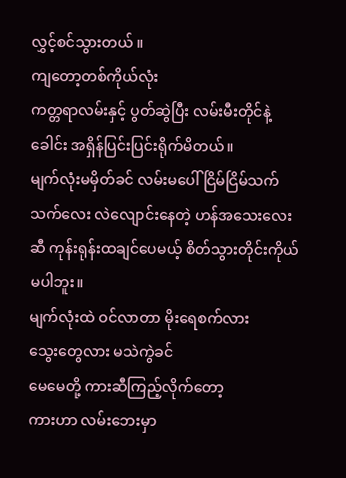လွှင့်စင်သွားတယ် ။
ကျတော့တစ်ကိုယ်လုံး
ကတ္တရာလမ်းနှင့် ပွတ်ဆွဲပြီး လမ်းမီးတိုင်နဲ့ ခေါင်း အရှိန်ပြင်းပြင်းရိုက်မိတယ်။
မျက်လုံးမမှိတ်ခင် လမ်းမပေါ် ငြိမ်ငြိမ်သက်သက်လေး လဲလျောင်းနေတဲ့ ဟန်အသေးလေးဆီ ကုန်းရုန်းထချင်ပေမယ့် စိတ်သွားတိုင်းကိုယ်မပါဘူး။
မျက်လုံးထဲ ဝင်လာတာ မိုးရေစက်လား
သွေးတွေလား မသဲကွဲခင်
မေမေတို့ ကားဆီကြည့်လိုက်တော့
ကားဟာ လမ်းဘေးမှာ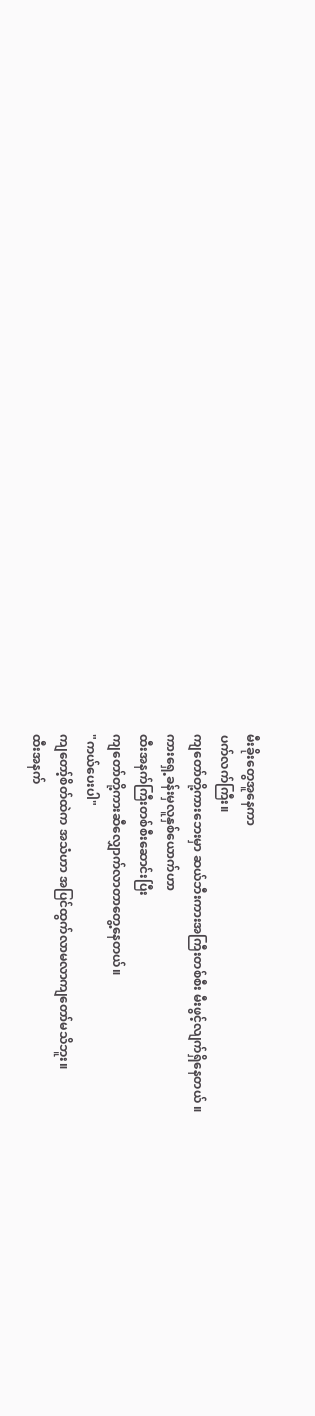မီးခိုးတွေအူနေကာ
ပက်လက်ကြီး။
ကျတော်တို့ကားဘေးမှာ ဆယ်ဘီးကားအကြီးတစ်စီး မီးဖွင့်လျက်ရှိနေတယ် ။
ကားရှေ့ခန်းမှလူနှစ်ယောက်ဟာ
ထီးအနက်ကြီးတစ်စီးဆောင်းပြီး
ကျတော်တို့ကားဆီလျှောက်လာတာတွေ့နေတယ်။
"ကယ်ပေးပါ"
ကျတော့်စိတ်ထဲက အသံဟာ အပြင်ထွက်လာမလာကျတော်မသိဘူး။
ထီးအနက်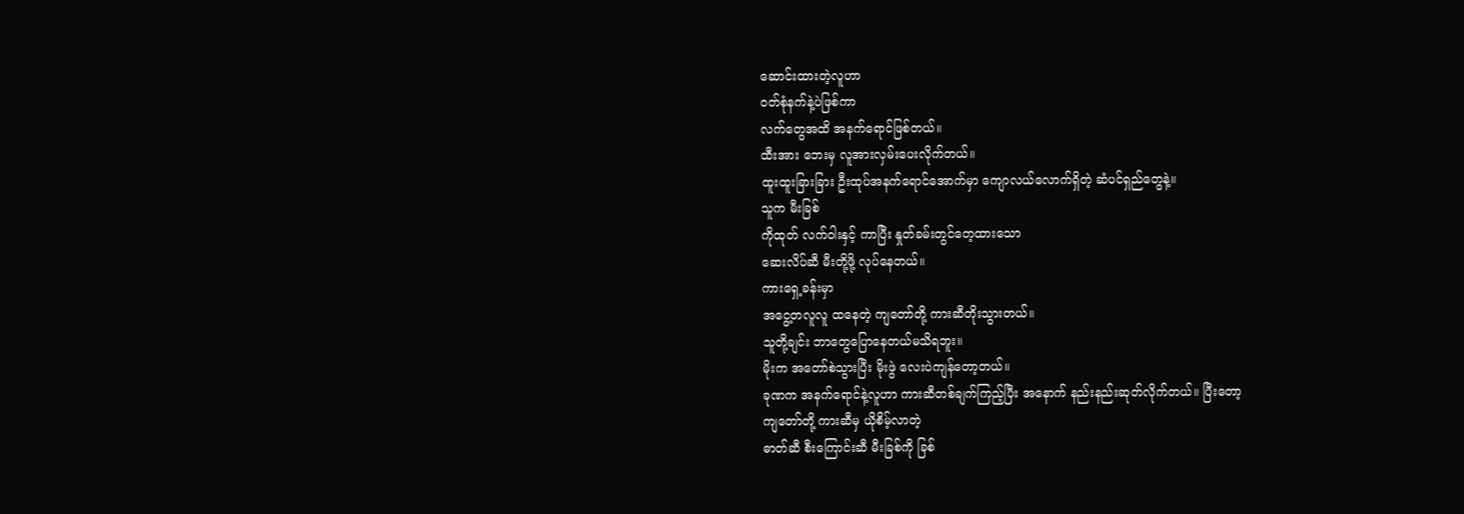ဆောင်းထားတဲ့လူဟာ
ဝတ်စုံနက်နဲ့ပဲဖြစ်ကာ
လက်တွေအထိ အနက်ရောင်ဖြစ်တယ်။
ထီးအား ဘေးမှ လူအားလှမ်းပေးလိုက်တယ်။
ထူးထူးခြားခြား ဦးထုပ်အနက်ရောင်အောက်မှာ ကျောလယ်လောက်ရှိတဲ့ ဆံပင်ရှည်တွေနဲ့။
သူက မီးခြစ်
ကိုထုတ် လက်ဝါးနှင့် ကာပြီး နှုတ်ခမ်းတွင်တေ့ထားသော
ဆေးလိပ်ဆီ မီးတို့ဖို့ လုပ်နေတယ်။
ကားရှေ့ခန်းမှာ
အငွေ့တလူလူ ထနေတဲ့ ကျတော်တို့ ကားဆီတိုးသွားတယ်။
သူတို့ချင်း ဘာတွေပြောနေတယ်မသိရဘူး။
မိုးက အတော်စဲသွားပြီး မိုးဖွဲ လေးပဲကျန်တော့တယ်။
ခုဏက အနက်ရောင်နဲ့လူဟာ ကားဆီတစ်ချက်ကြည့်ပြီး အနောက် နည်းနည်းဆုတ်လိုက်တယ်။ ပြီးတော့
ကျတော်တို့ ကားဆီမှ ယိုစိမ့်လာတဲ့
ဓာတ်ဆီ စီးကြောင်းဆီ မီးခြစ်ကို ခြစ်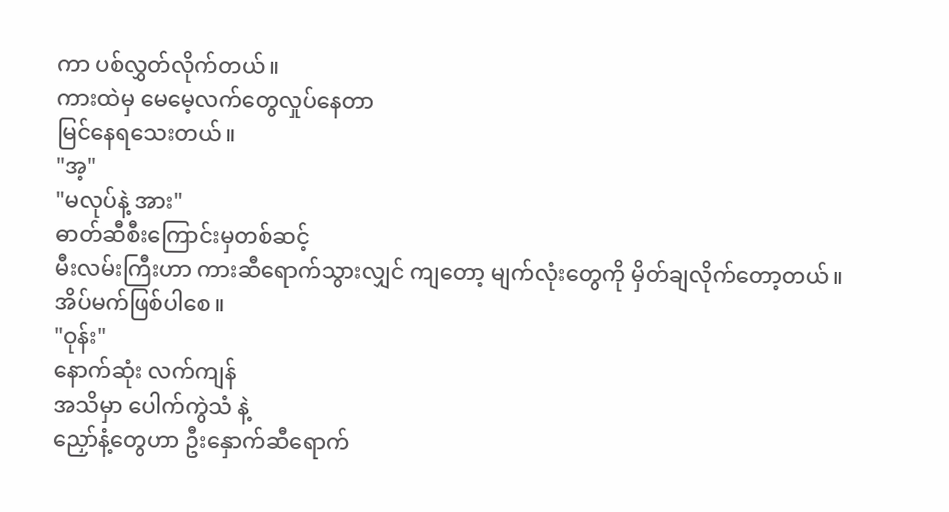ကာ ပစ်လွှတ်လိုက်တယ်။
ကားထဲမှ မေမေ့လက်တွေလှုပ်နေတာ
မြင်နေရသေးတယ်။
"အ့"
"မလုပ်နဲ့ အား"
ဓာတ်ဆီစီးကြောင်းမှတစ်ဆင့်
မီးလမ်းကြီးဟာ ကားဆီရောက်သွားလျှင် ကျတော့ မျက်လုံးတွေကို မှိတ်ချလိုက်တော့တယ်။
အိပ်မက်ဖြစ်ပါစေ။
"ဝုန်း"
နောက်ဆုံး လက်ကျန်
အသိမှာ ပေါက်ကွဲသံ နဲ့
ညှော်နံ့တွေဟာ ဦးနှောက်ဆီရောက်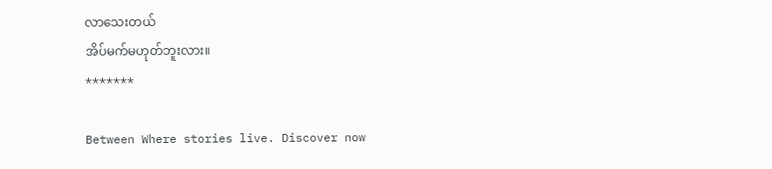လာသေးတယ်
အိပ်မက်မဟုတ်ဘူးလား။
*******

Between Where stories live. Discover now